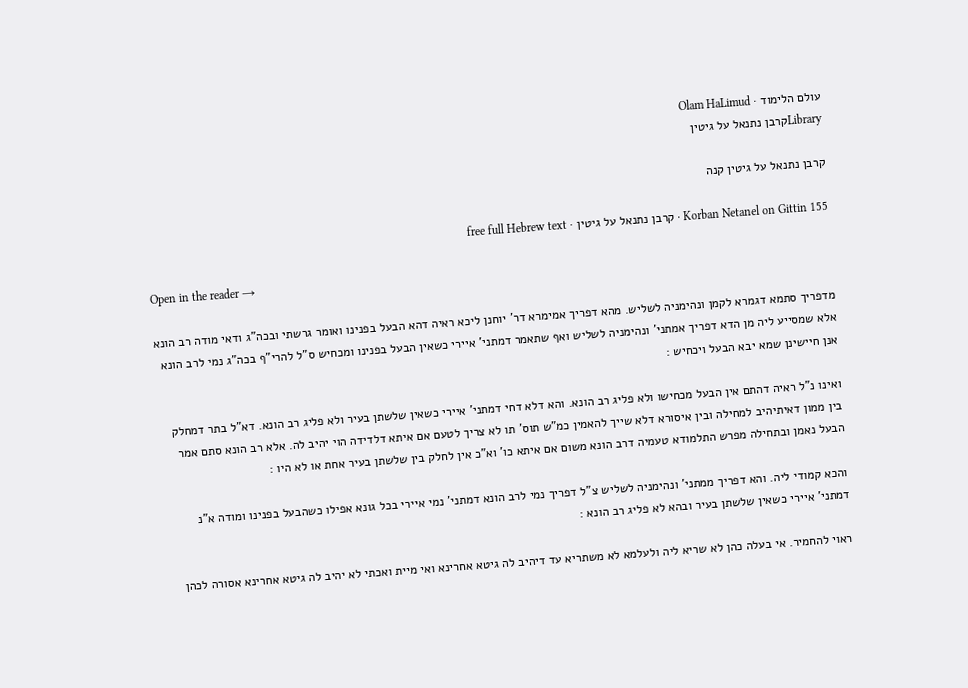עולם הלימוד · Olam HaLimud
Libraryקרבן נתנאל על גיטין

קרבן נתנאל על גיטין קנה

Korban Netanel on Gittin 155 · קרבן נתנאל על גיטין · free full Hebrew text

Open in the reader →

מדפריך סתמא דגמרא לקמן ונהימניה לשליש. מהא דפריך אמימרא דר' יוחנן ליכא ראיה דהא הבעל בפנינו ואומר גרשתי ובכה"ג ודאי מודה רב הונא אלא שמסייע ליה מן הדא דפריך אמתני' ונהימניה לשליש ואף שתאמר דמתני' איירי כשאין הבעל בפנינו ומכחיש ס"ל להרי"ף בכה"ג נמי לרב הונא אנן חיישינן שמא יבא הבעל ויכחיש :

ואינו נ"ל ראיה דהתם אין הבעל מכחישו ולא פליג רב הונא. והא דלא דחי דמתני' איירי כשאין שלשתן בעיר ולא פליג רב הונא. דא"ל בתר דמחלק בין ממון דאיתיהיב למחילה ובין איסורא דלא שייך להאמין כמ"ש תוס' תו לא צריך לטעם אם איתא דלדידה הוי יהיב לה. אלא רב הונא סתם אמר הבעל נאמן ובתחילה מפרש התלמודא טעמיה דרב הונא משום אם איתא כו' וא"כ אין לחלק בין שלשתן בעיר אחת או לא היו :

והכא קמודי ליה. והא דפריך ממתני' ונהימניה לשליש צ"ל דפריך נמי לרב הונא דמתני' נמי איירי בכל גונא אפילו כשהבעל בפנינו ומודה א"נ דמתני' איירי כשאין שלשתן בעיר ובהא לא פליג רב הונא :

ראוי להחמיר. אי בעלה כהן לא שריא ליה ולעלמא לא משתריא עד דיהיב לה גיטא אחרינא ואי מיית ואכתי לא יהיב לה גיטא אחרינא אסורה לכהן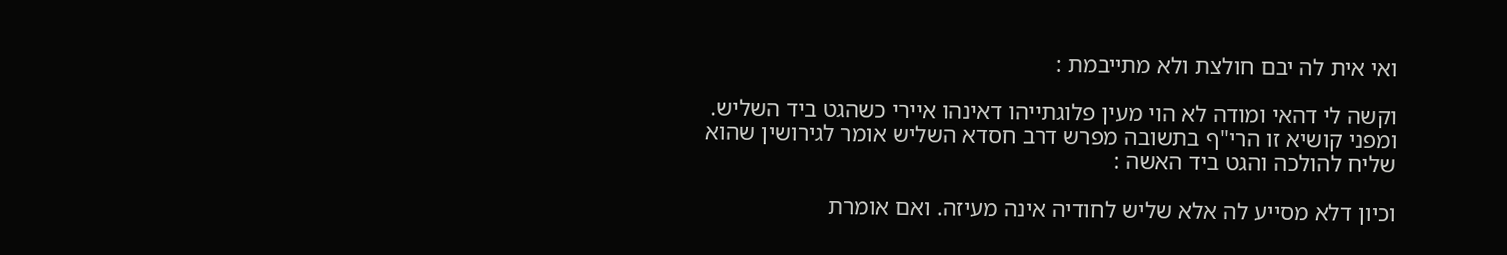ואי אית לה יבם חולצת ולא מתייבמת :

וקשה לי דהאי ומודה לא הוי מעין פלוגתייהו דאינהו איירי כשהגט ביד השליש. ומפני קושיא זו הרי"ף בתשובה מפרש דרב חסדא השליש אומר לגירושין שהוא שליח להולכה והגט ביד האשה :

וכיון דלא מסייע לה אלא שליש לחודיה אינה מעיזה. ואם אומרת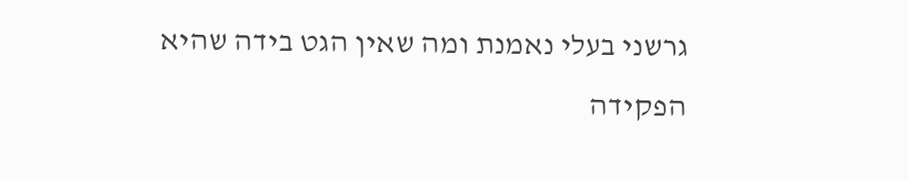גרשני בעלי נאמנת ומה שאין הגט בידה שהיא הפקידה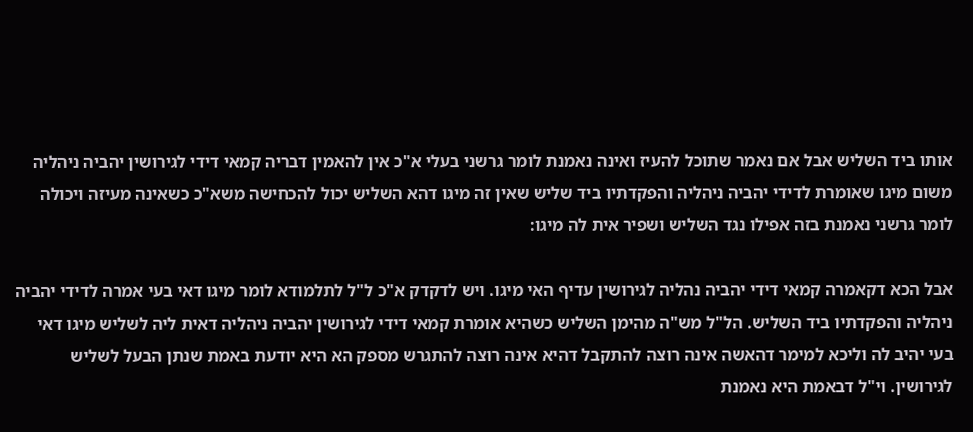אותו ביד השליש אבל אם נאמר שתוכל להעיז ואינה נאמנת לומר גרשני בעלי א"כ אין להאמין דבריה קמאי דידי לגירושין יהביה ניהליה משום מיגו שאומרת לדידי יהביה ניהליה והפקדתיו ביד שליש שאין זה מיגו דהא השליש יכול להכחישה משא"כ כשאינה מעיזה ויכולה לומר גרשני נאמנת בזה אפילו נגד השליש ושפיר אית לה מיגו:

אבל הכא דקאמרה קמאי דידי יהביה נהליה לגירושין עדיף האי מיגו. ויש לדקדק א"כ ל"ל לתלמודא לומר מיגו דאי בעי אמרה לדידי יהביה ניהליה והפקדתיו ביד השליש. הל"ל מש"ה מהימן השליש כשהיא אומרת קמאי דידי לגירושין יהביה ניהליה דאית ליה לשליש מיגו דאי בעי יהיב לה וליכא למימר דהאשה אינה רוצה להתקבל דהיא אינה רוצה להתגרש מספק הא היא יודעת באמת שנתן הבעל לשליש לגירושין. וי"ל דבאמת היא נאמנת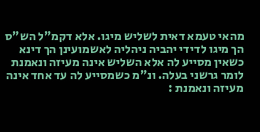מהאי טעמא דאית לשליש מיגו. אלא דקמ"ל הש"ס הך מיגו לדידי יהביה ניהליה לאשמועינן הך דינא כשאין מסייע לה אלא השליש אינה מעיזה ונאמנת לומר גרשני בעלה. ונ"מ כשמסייע לה עד אחד אינה מעיזה ונאמנת :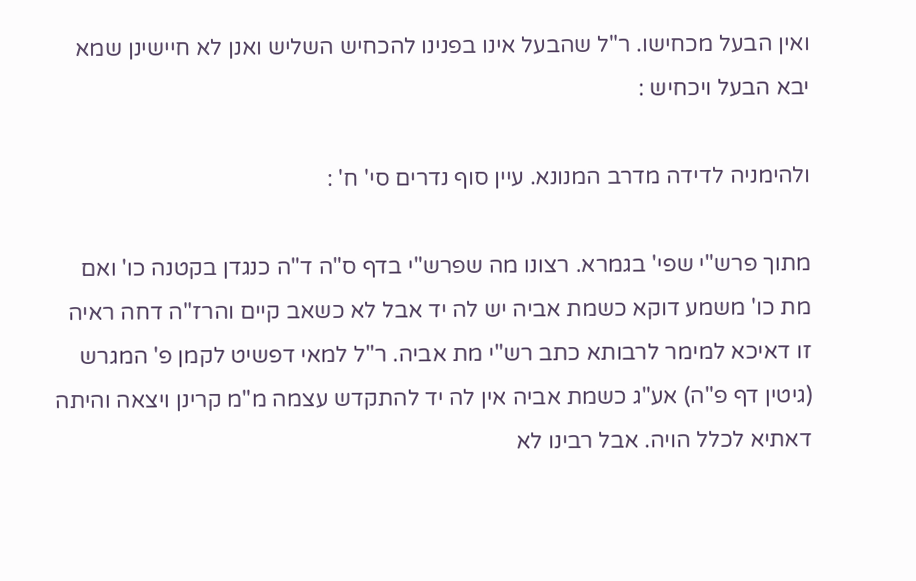ואין הבעל מכחישו. ר"ל שהבעל אינו בפנינו להכחיש השליש ואנן לא חיישינן שמא יבא הבעל ויכחיש :

ולהימניה לדידה מדרב המנונא. עיין סוף נדרים סי' ח' :

מתוך פרש"י שפי' בגמרא. רצונו מה שפרש"י בדף ס"ה ד"ה כנגדן בקטנה כו' ואם מת כו' משמע דוקא כשמת אביה יש לה יד אבל לא כשאב קיים והרז"ה דחה ראיה זו דאיכא למימר לרבותא כתב רש"י מת אביה. ר"ל למאי דפשיט לקמן פ' המגרש (גיטין דף פ"ה) אע"ג כשמת אביה אין לה יד להתקדש עצמה מ"מ קרינן ויצאה והיתה דאתיא לכלל הויה. אבל רבינו לא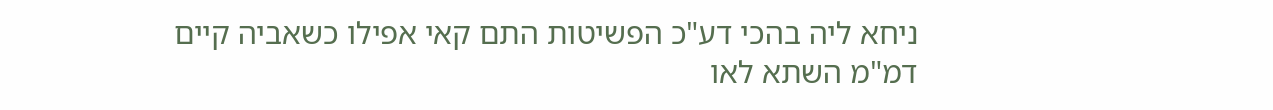ניחא ליה בהכי דע"כ הפשיטות התם קאי אפילו כשאביה קיים דמ"מ השתא לאו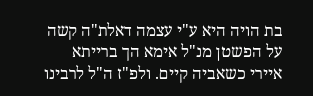בת הויה היא ע"י עצמה דאלת"ה קשה על הפשטן מנ"ל אימא הך ברייתא איירי כשאביה קיים. ולפ"ז ה"ל לרבינו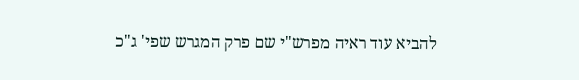להביא עוד ראיה מפרש"י שם פרק המגרש שפי' ג"כ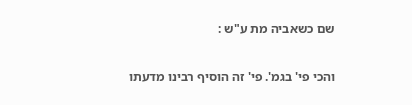שם כשאביה מת ע"ש :

והכי פי' בגמ'. פי' זה הוסיף רבינו מדעתו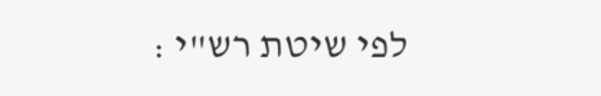לפי שיטת רש"י :